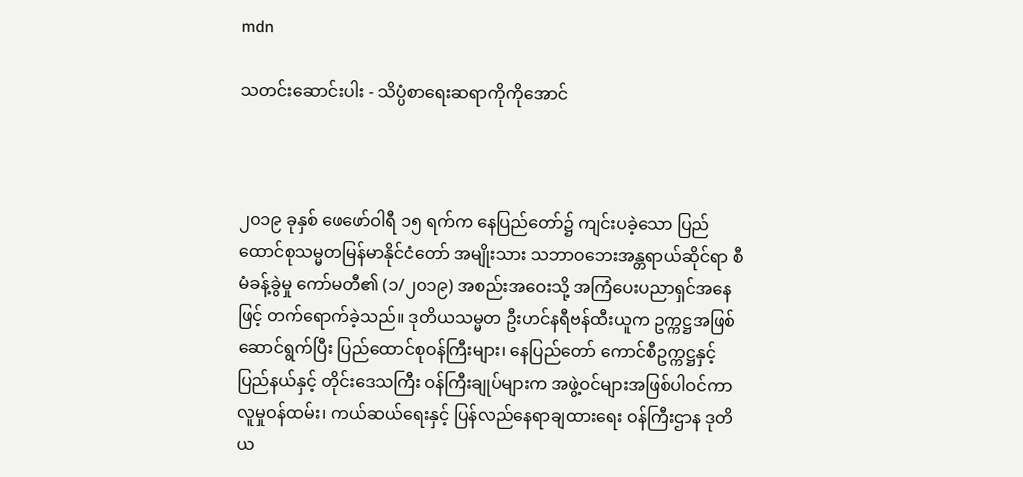mdn

သတင်းဆောင်းပါး - သိပ္ပံစာရေးဆရာကိုကိုအောင်



၂၀၁၉ ခုနှစ် ဖေဖော်ဝါရီ ၁၅ ရက်က နေပြည်တော်၌ ကျင်းပခဲ့သော ပြည်ထောင်စုသမ္မတမြန်မာနိုင်ငံတော် အမျိုးသား သဘာဝဘေးအန္တရာယ်ဆိုင်ရာ စီမံခန့်ခွဲမှု ကော်မတီ၏ (၁/၂၀၁၉) အစည်းအဝေးသို့ အကြံပေးပညာရှင်အနေဖြင့် တက်ရောက်ခဲ့သည်။ ဒုတိယသမ္မတ ဦးဟင်နရီဗန်ထီးယူက ဥက္ကဋ္ဌအဖြစ် ဆောင်ရွက်ပြီး ပြည်ထောင်စုဝန်ကြီးများ၊ နေပြည်တော် ကောင်စီဥက္ကဋ္ဌနှင့် ပြည်နယ်နှင့် တိုင်းဒေသကြီး ဝန်ကြီးချုပ်များက အဖွဲ့ဝင်များအဖြစ်ပါဝင်ကာ လူမှုဝန်ထမ်း၊ ကယ်ဆယ်ရေးနှင့် ပြန်လည်နေရာချထားရေး ဝန်ကြီးဌာန ဒုတိယ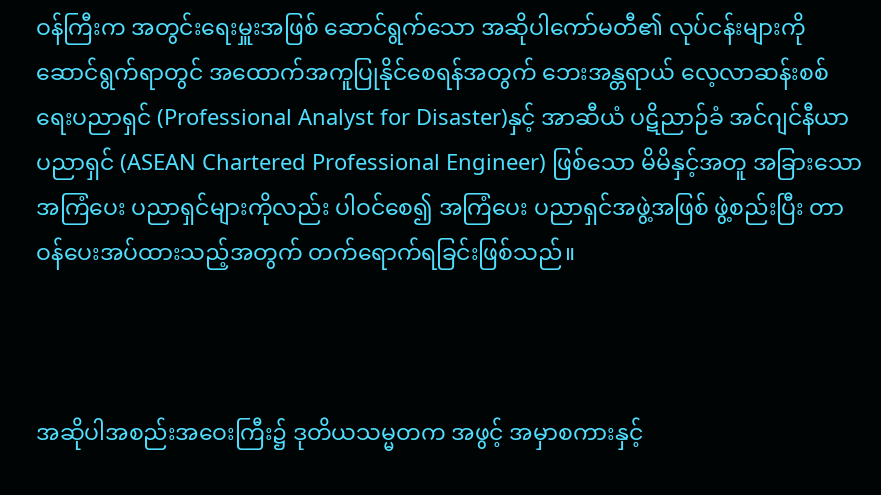ဝန်ကြီးက အတွင်းရေးမှူးအဖြစ် ဆောင်ရွက်သော အဆိုပါကော်မတီ၏ လုပ်ငန်းများကို ဆောင်ရွက်ရာတွင် အထောက်အကူပြုနိုင်စေရန်အတွက် ဘေးအန္တရာယ် လေ့လာဆန်းစစ်ရေးပညာရှင် (Professional Analyst for Disaster)နှင့် အာဆီယံ ပဋိညာဉ်ခံ အင်ဂျင်နီယာ ပညာရှင် (ASEAN Chartered Professional Engineer) ဖြစ်သော မိမိနှင့်အတူ အခြားသော အကြံပေး ပညာရှင်များကိုလည်း ပါဝင်စေ၍ အကြံပေး ပညာရှင်အဖွဲ့အဖြစ် ဖွဲ့စည်းပြီး တာဝန်ပေးအပ်ထားသည့်အတွက် တက်ရောက်ရခြင်းဖြစ်သည်။



အဆိုပါအစည်းအဝေးကြီး၌ ဒုတိယသမ္မတက အဖွင့် အမှာစကားနှင့်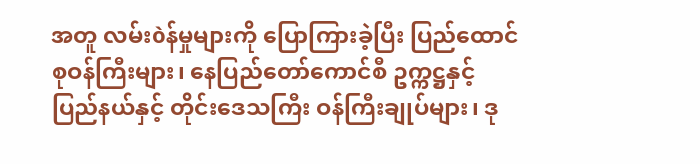အတူ လမ်းòန်မှုများကို ပြောကြားခဲ့ပြီး ပြည်ထောင်စုဝန်ကြီးများ၊ နေပြည်တော်ကောင်စီ ဥက္ကဋ္ဌနှင့် ပြည်နယ်နှင့် တိုင်းဒေသကြီး ဝန်ကြီးချုပ်များ၊ ဒု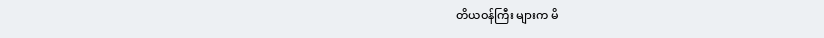တိယဝန်ကြီး များက မိ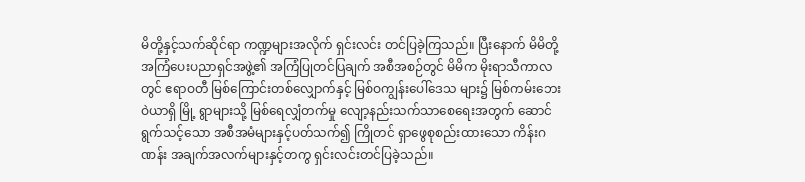မိတို့နှင့်သက်ဆိုင်ရာ ကဏ္ဍများအလိုက် ရှင်းလင်း တင်ပြခဲ့ကြသည်။ ပြီးနောက် မိမိတို့ အကြံပေးပညာရှင်အဖွဲ့၏ အကြံပြုတင်ပြချက် အစီအစဉ်တွင် မိမိက မိုးရာသီကာလတွင် ဧရာဝတီ မြစ်ကြောင်းတစ်လျှောက်နှင့် မြစ်ဝကျွန်းပေါ်ဒေသ များ၌ မြစ်ကမ်းဘေးဝဲယာရှိ မြို့ ရွာများသို့ မြစ်ရေလျှံတက်မှု လျော့နည်းသက်သာစေရေးအတွက် ဆောင်ရွက်သင့်သော အစီအမံများနှင့်ပတ်သက်၍ ကြိုတင် ရှာဖွေစုစည်းထားသော ကိန်းဂဏန်း အချက်အလက်များနှင့်တကွ ရှင်းလင်းတင်ပြခဲ့သည်။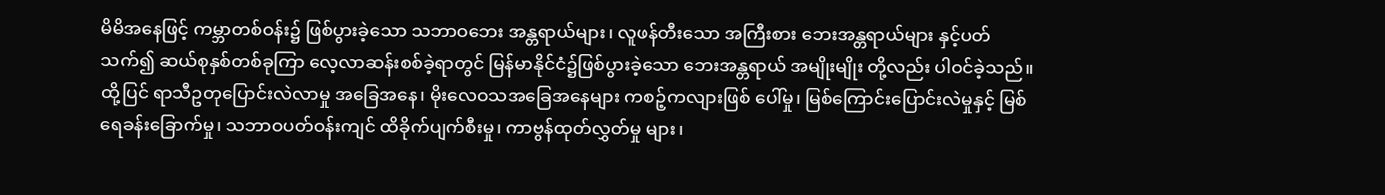မိမိအနေဖြင့် ကမ္ဘာတစ်ဝန်း၌ ဖြစ်ပွားခဲ့သော သဘာဝဘေး အန္တရာယ်များ၊ လူဖန်တီးသော အကြီးစား ဘေးအန္တရာယ်များ နှင့်ပတ်သက်၍ ဆယ်စုနှစ်တစ်ခုကြာ လေ့လာဆန်းစစ်ခဲ့ရာတွင် မြန်မာနိုင်ငံ၌ဖြစ်ပွားခဲ့သော ဘေးအန္တရာယ် အမျိုးမျိုး တို့လည်း ပါဝင်ခဲ့သည်။ ထို့ပြင် ရာသီဥတုပြောင်းလဲလာမှု အခြေအနေ၊ မိုးလေဝသအခြေအနေများ ကစဉ့်ကလျားဖြစ် ပေါ်မှု၊ မြစ်ကြောင်းပြောင်းလဲမှုနှင့် မြစ်ရေခန်းခြောက်မှု၊ သဘာဝပတ်ဝန်းကျင် ထိခိုက်ပျက်စီးမှု၊ ကာဗွန်ထုတ်လွှတ်မှု များ၊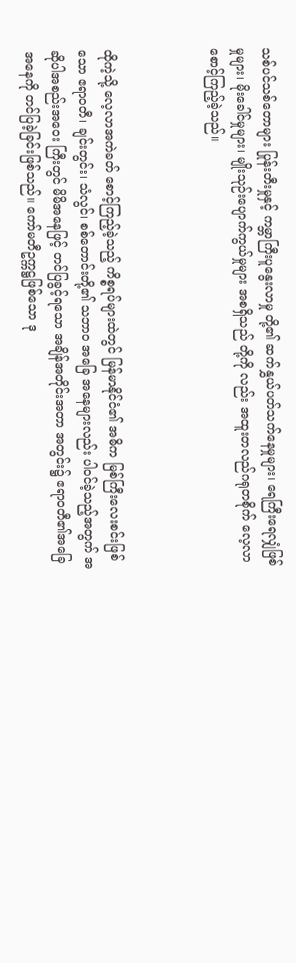သစ်ပင်သစ်တောများ ပြုန်းတီးမှုနှင့် ကမ္ဘာကြီးပူနွေးလာမှု တို့၏ ဆက်နွှယ်ပတ်သက်နေမှုများ၊ ရေကြီးရေလျှံဖြစ်မှုများ၊ မိုးခေါင်မှုများ၊ မျိုးသုဉ်းပျောက်ကွယ်မှုများ အစရှိသည် တို့ကို လည်း အထူးတလည်ဂရုတစိုက် လေ့လာစောင့်ကြည့်ခဲ့သည်။



ထိုကဲ့သို့ လေ့လာအကဲခတ် စောင့်ကြည့်ခဲ့သည့် ကိစ္စရပ်များထဲတွင် မြန်မာနိုင်ငံ၏ အဓိက မြစ်ကြီးလေးစင်းဖြစ်သော ဧရာဝတီ၊ ချင်းတွင်း၊ သံလွင်၊ စစ်တောင်းတို့၏ သဘာဝ အခြေ အနေများလည်း ပါဝင်ခဲ့သည့်အတွက် အဆိုပါအစည်းအဝေး ကြီးတွင် မိမိအနေဖြင့် တင်ပြခွင့်ရသော အချိန်အတိုင်းအတာ အတွင်း၌ ဧရာဝတီ၏အခြေအနေကို တင်ပြခဲ့ခြင်းဖြစ်သည်။ ကော်မတီဥက္ကဋ္ဌဖြစ်သော ဒု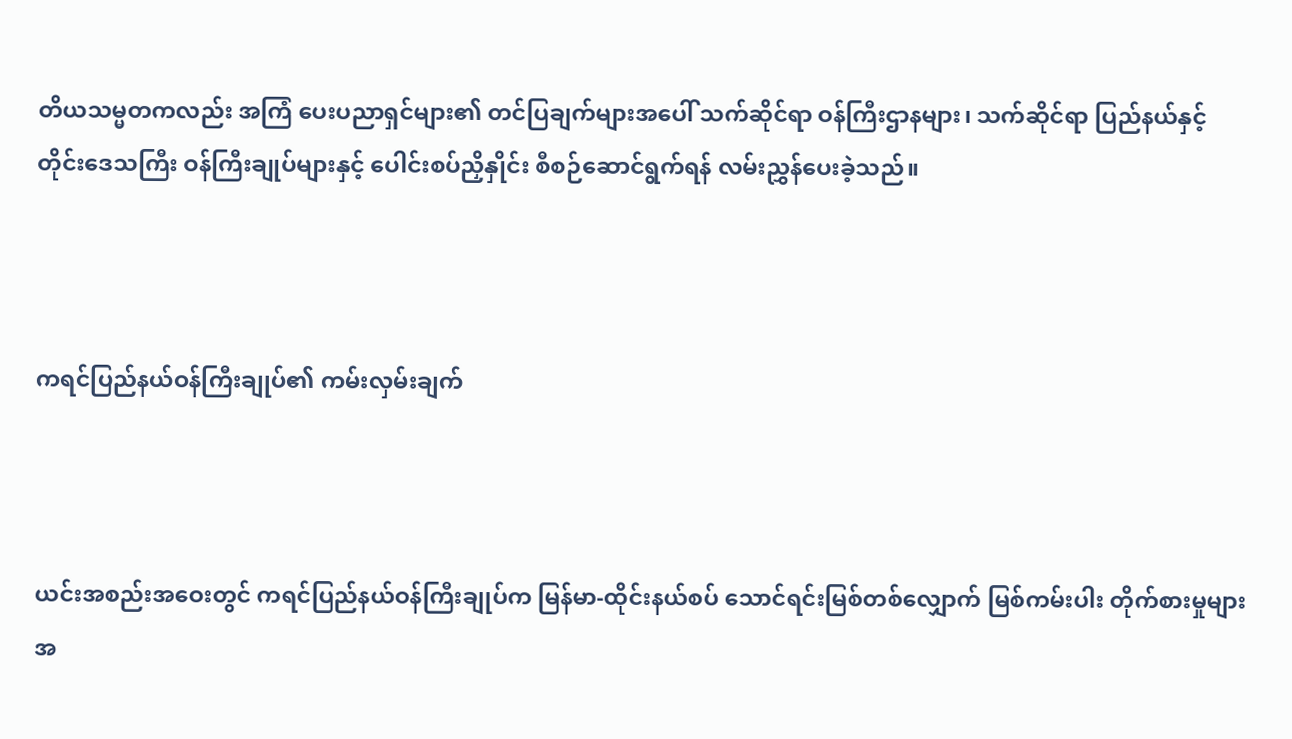တိယသမ္မတကလည်း အကြံ ပေးပညာရှင်များ၏ တင်ပြချက်များအပေါ် သက်ဆိုင်ရာ ဝန်ကြီးဌာနများ၊ သက်ဆိုင်ရာ ပြည်နယ်နှင့် တိုင်းဒေသကြီး ဝန်ကြီးချုပ်များနှင့် ပေါင်းစပ်ညှိနှိုင်း စီစဉ်ဆောင်ရွက်ရန် လမ်းညွှန်ပေးခဲ့သည်။



ကရင်ပြည်နယ်ဝန်ကြီးချုပ်၏ ကမ်းလှမ်းချက်



ယင်းအစည်းအဝေးတွင် ကရင်ပြည်နယ်ဝန်ကြီးချုပ်က မြန်မာ-ထိုင်းနယ်စပ် သောင်ရင်းမြစ်တစ်လျှောက် မြစ်ကမ်းပါး တိုက်စားမှုများအ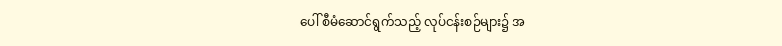ပေါ် စီမံဆောင်ရွက်သည့် လုပ်ငန်းစဉ်များ၌ အ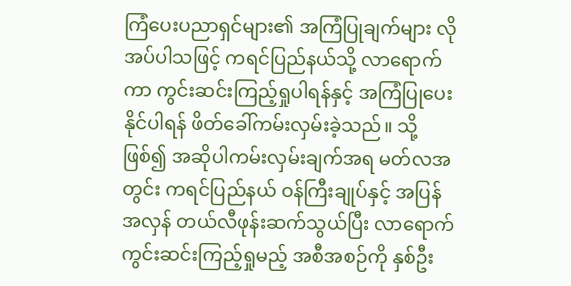ကြံပေးပညာရှင်များ၏ အကြံပြုချက်များ လိုအပ်ပါသဖြင့် ကရင်ပြည်နယ်သို့ လာရောက်ကာ ကွင်းဆင်းကြည့်ရှုပါရန်နှင့် အကြံပြုပေးနိုင်ပါရန် ဖိတ်ခေါ်ကမ်းလှမ်းခဲ့သည်။ သို့ဖြစ်၍ အဆိုပါကမ်းလှမ်းချက်အရ မတ်လအတွင်း ကရင်ပြည်နယ် ဝန်ကြီးချုပ်နှင့် အပြန်အလှန် တယ်လီဖုန်းဆက်သွယ်ပြီး လာရောက် ကွင်းဆင်းကြည့်ရှုမည့် အစီအစဉ်ကို နှစ်ဦး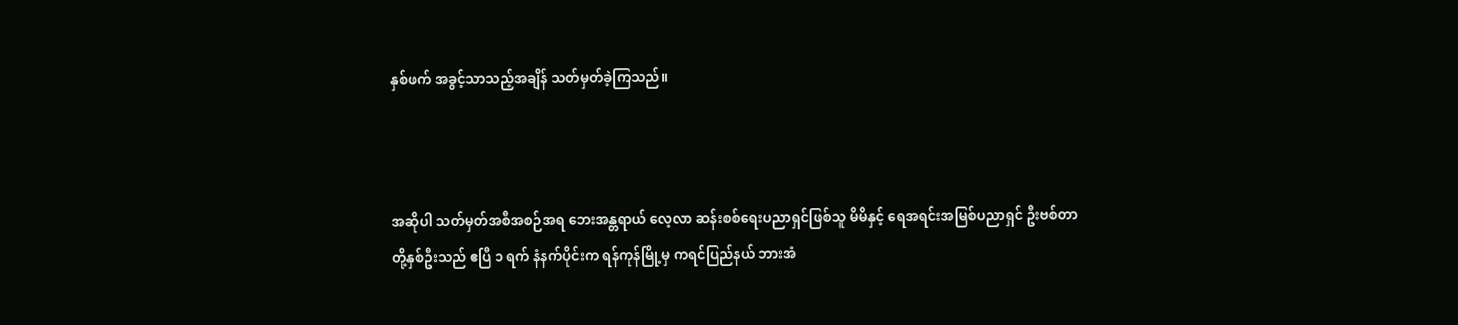နှစ်ဖက် အခွင့်သာသည့်အချိန် သတ်မှတ်ခဲ့ကြသည်။



အဆိုပါ သတ်မှတ်အစီအစဉ်အရ ဘေးအန္တရာယ် လေ့လာ ဆန်းစစ်ရေးပညာရှင်ဖြစ်သူ မိမိနှင့် ရေအရင်းအမြစ်ပညာရှင် ဦးဗစ်တာတို့နှစ်ဦးသည် ဧပြီ ၁ ရက် နံနက်ပိုင်းက ရန်ကုန်မြို့မှ ကရင်ပြည်နယ် ဘားအံ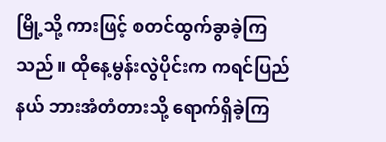မြို့သို့ ကားဖြင့် စတင်ထွက်ခွာခဲ့ကြ သည်။ ထိုနေ့မွန်းလွဲပိုင်းက ကရင်ပြည်နယ် ဘားအံတံတားသို့ ရောက်ရှိခဲ့ကြ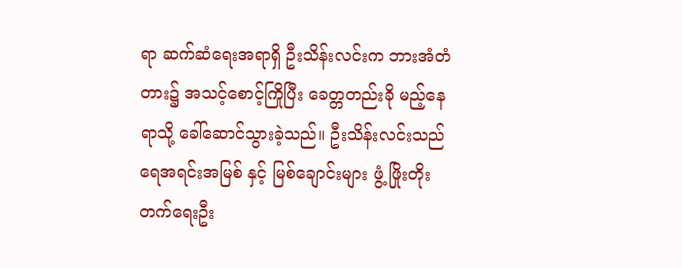ရာ ဆက်ဆံရေးအရာရှိ ဦးသိန်းလင်းက ဘားအံတံတား၌ အသင့်စောင့်ကြိုပြီး ခေတ္တတည်းခို မည့်နေရာသို့ ခေါ်ဆောင်သွားခဲ့သည်။ ဦးသိန်းလင်းသည် ရေအရင်းအမြစ် နှင့် မြစ်ချောင်းများ ဖွံ့ ဖြိုးတိုးတက်ရေးဦး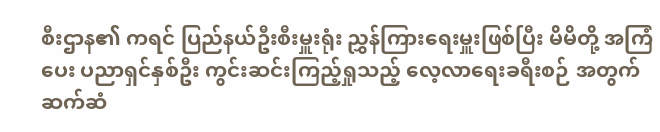စီးဌာန၏ ကရင် ပြည်နယ်ဦးစီးမှူးရုံး ညွှန်ကြားရေးမှူးဖြစ်ပြီး မိမိတို့ အကြံပေး ပညာရှင်နှစ်ဦး ကွင်းဆင်းကြည့်ရှုသည့် လေ့လာရေးခရီးစဉ် အတွက် ဆက်ဆံ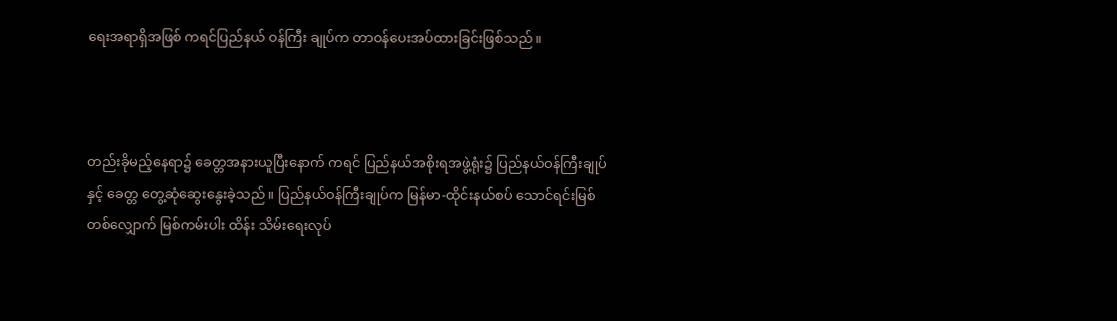ရေးအရာရှိအဖြစ် ကရင်ပြည်နယ် ဝန်ကြီး ချုပ်က တာဝန်ပေးအပ်ထားခြင်းဖြစ်သည်။



တည်းခိုမည့်နေရာ၌ ခေတ္တအနားယူပြီးနောက် ကရင် ပြည်နယ်အစိုးရအဖွဲ့ရုံး၌ ပြည်နယ်ဝန်ကြီးချုပ်နှင့် ခေတ္တ တွေ့ဆုံဆွေးနွေးခဲ့သည်။ ပြည်နယ်ဝန်ကြီးချုပ်က မြန်မာ-ထိုင်းနယ်စပ် သောင်ရင်းမြစ်တစ်လျှောက် မြစ်ကမ်းပါး ထိန်း သိမ်းရေးလုပ်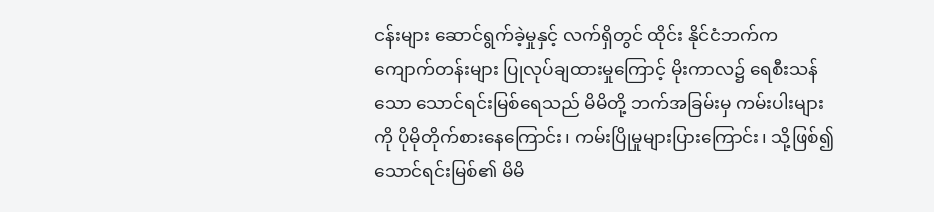ငန်းများ ဆောင်ရွက်ခဲ့မှုနှင့် လက်ရှိတွင် ထိုင်း နိုင်ငံဘက်က ကျောက်တန်းများ ပြုလုပ်ချထားမှုကြောင့် မိုးကာလ၌ ရေစီးသန်သော သောင်ရင်းမြစ်ရေသည် မိမိတို့ ဘက်အခြမ်းမှ ကမ်းပါးများကို ပိုမိုတိုက်စားနေကြောင်း၊ ကမ်းပြိုမှုများပြားကြောင်း၊ သို့ဖြစ်၍ သောင်ရင်းမြစ်၏ မိမိ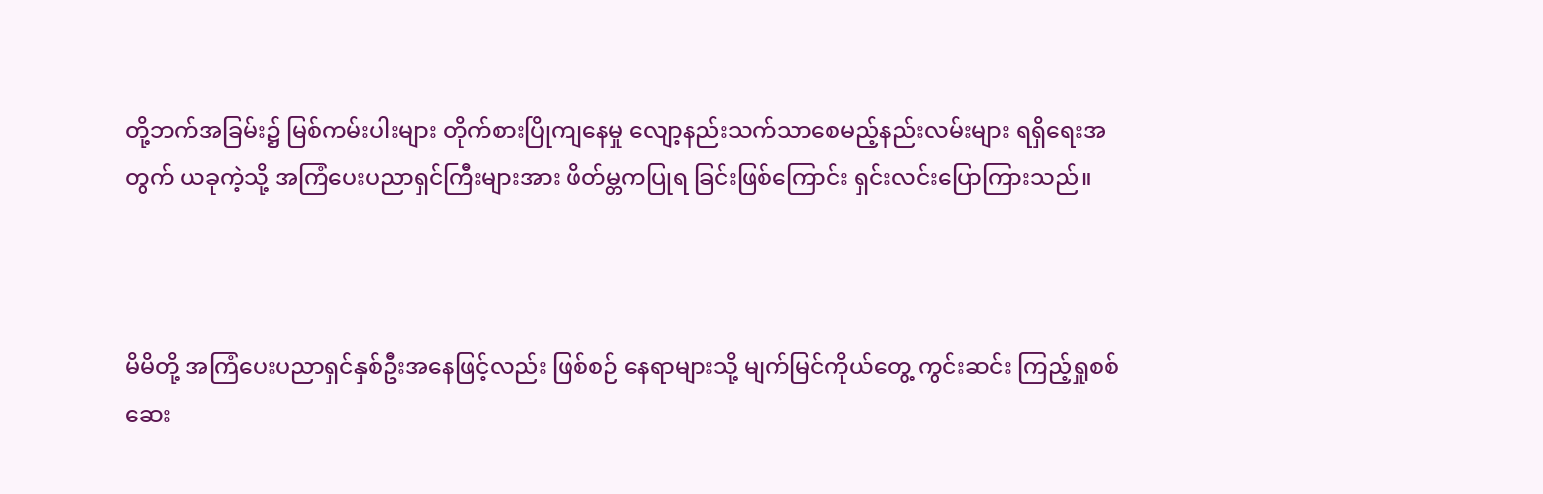တို့ဘက်အခြမ်း၌ မြစ်ကမ်းပါးများ တိုက်စားပြိုကျနေမှု လျော့နည်းသက်သာစေမည့်နည်းလမ်းများ ရရှိရေးအတွက် ယခုကဲ့သို့ အကြံပေးပညာရှင်ကြီးများအား ဖိတ်မ္တကပြုရ ခြင်းဖြစ်ကြောင်း ရှင်းလင်းပြောကြားသည်။



မိမိတို့ အကြံပေးပညာရှင်နှစ်ဦးအနေဖြင့်လည်း ဖြစ်စဉ် နေရာများသို့ မျက်မြင်ကိုယ်တွေ့ ကွင်းဆင်း ကြည့်ရှုစစ်ဆေး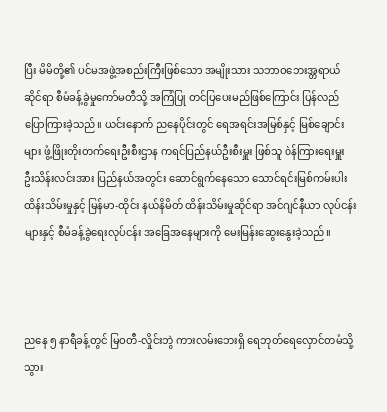ပြီး မိမိတို့၏ ပင်မအဖွဲ့အစည်းကြီးဖြစ်သော အမျိုးသား သဘာဝဘေးအ္တရာယ်ဆိုင်ရာ စီမံခန့်ခွဲမှုကော်မတီသို့ အကြံပြု တင်ပြပေးမည်ဖြစ်ကြောင်း ပြန်လည်ပြောကြားခဲ့သည်။ ယင်းနောက် ညနေပိုင်းတွင် ရေအရင်းအမြစ်နှင့် မြစ်ချောင်း များ ဖွံ့ဖြိုးတိုးတက်ရေးဦးစီးဌာန ကရင်ပြည်နယ်ဦးစီးမှူး ဖြစ်သူ òန်ကြားရေးမှူး ဦးသိန်းလင်းအား ပြည်နယ်အတွင်း ဆောင်ရွက်နေသော သောင်ရင်းမြစ်ကမ်းပါး ထိန်းသိမ်းမှုနှင့် မြန်မာ-ထိုင်း နယ်နိမိတ် ထိန်းသိမ်းမှုဆိုင်ရာ အင်ဂျင်နီယာ လုပ်ငန်းများနှင့် စီမံခန့်ခွဲရေးလုပ်ငန်း အခြေအနေများကို မေးမြန်းဆွေးနွေးခဲ့သည်။



ညနေ ၅ နာရီခန့်တွင် မြဝတီ-လှိုင်းဘွဲ ကားလမ်းဘေးရှိ ရေဘုတ်ရေလှောင်တမံသို့ သွား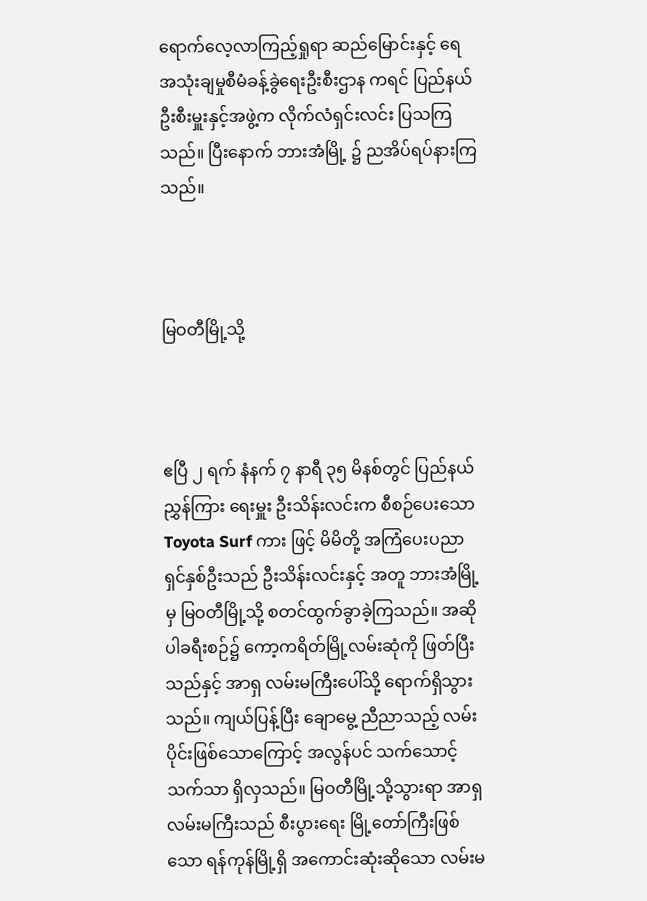ရောက်လေ့လာကြည့်ရှုရာ ဆည်မြောင်းနှင့် ရေအသုံးချမှုစီမံခန့်ခွဲရေးဦးစီးဌာန ကရင် ပြည်နယ်ဦးစီးမှူးနှင့်အဖွဲ့က လိုက်လံရှင်းလင်း ပြသကြသည်။ ပြီးနောက် ဘားအံမြို့ ၌ ညအိပ်ရပ်နားကြသည်။



မြဝတီမြို့သို့



ဧပြီ ၂ ရက် နံနက် ၇ နာရီ ၃၅ မိနစ်တွင် ပြည်နယ် ညွှန်ကြား ရေးမှူး ဦးသိန်းလင်းက စီစဉ်ပေးသော Toyota Surf ကား ဖြင့် မိမိတို့ အကြံပေးပညာရှင်နှစ်ဦးသည် ဦးသိန်းလင်းနှင့် အတူ ဘားအံမြို့မှ မြဝတီမြို့သို့ စတင်ထွက်ခွာခဲ့ကြသည်။ အဆိုပါခရီးစဉ်၌ ကော့ကရိတ်မြို့လမ်းဆုံကို ဖြတ်ပြီးသည်နှင့် အာရှ လမ်းမကြီးပေါ်သို့ ရောက်ရှိသွားသည်။ ကျယ်ပြန့်ပြီး ချောမွေ့ ညီညာသည့် လမ်းပိုင်းဖြစ်သောကြောင့် အလွန်ပင် သက်သောင့်သက်သာ ရှိလှသည်။ မြဝတီမြို့သို့သွားရာ အာရှ လမ်းမကြီးသည် စီးပွားရေး မြို့တော်ကြီးဖြစ်သော ရန်ကုန်မြို့ရှိ အကောင်းဆုံးဆိုသော လမ်းမ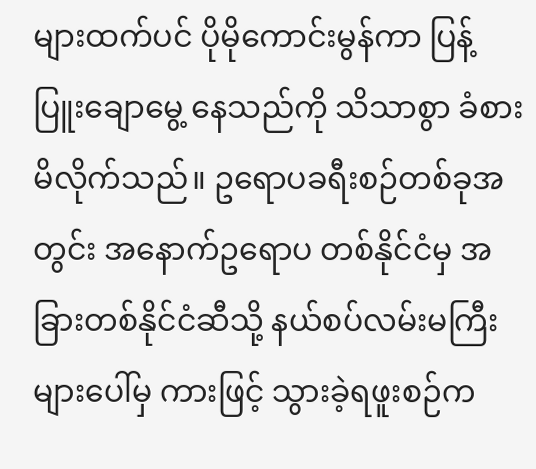များထက်ပင် ပိုမိုကောင်းမွန်ကာ ပြန့်ပြူးချောမွေ့ နေသည်ကို သိသာစွာ ခံစားမိလိုက်သည်။ ဥရောပခရီးစဉ်တစ်ခုအတွင်း အနောက်ဥရောပ တစ်နိုင်ငံမှ အခြားတစ်နိုင်ငံဆီသို့ နယ်စပ်လမ်းမကြီးများပေါ်မှ ကားဖြင့် သွားခဲ့ရဖူးစဉ်က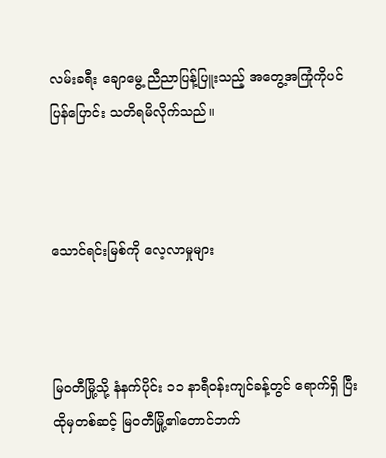လမ်းခရီး ချောမွေ့ ညီညာပြန့်ပြူးသည့် အတွေ့အကြုံကိုပင် ပြန်ပြောင်း သတိရမိလိုက်သည်။



သောင်ရင်းမြစ်ကို လေ့လာမှုများ



မြဝတီမြို့သို့ နံနက်ပိုင်း ၁၁ နာရီဝန်းကျင်ခန့်တွင် ရောက်ရှိ ပြီး ထိုမှတစ်ဆင့် မြဝတီမြို့၏တောင်ဘက်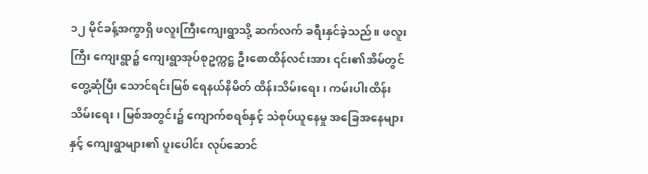၁၂ မိုင်ခန့်အကွာရှိ ဖလူးကြီးကျေးရွာသို့ ဆက်လက် ခရီးနှင်ခဲ့သည်။ ဖလူးကြီး ကျေးရွာ၌ ကျေးရွာအုပ်စုဥက္ကဋ္ဌ ဦးစောထိန်လင်းအား ၎င်း၏အိမ်တွင်တွေ့ဆုံပြီး သောင်ရင်းမြစ် ရေနယ်နိမိတ် ထိန်းသိမ်းရေး၊ ကမ်းပါးထိန်းသိမ်းရေး၊ မြစ်အတွင်း၌ ကျောက်စရစ်နှင့် သဲစုပ်ယူနေမှု အခြေအနေများနှင့် ကျေးရွာများ၏ ပူးပေါင်း လုပ်ဆောင်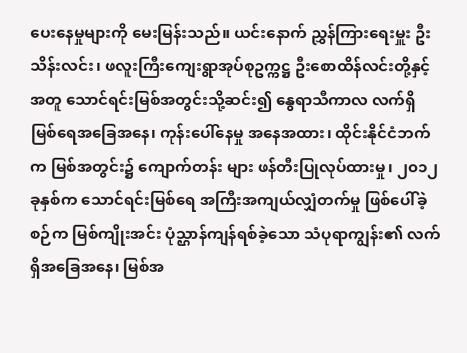ပေးနေမှုများကို မေးမြန်းသည်။ ယင်းနောက် ညွှန်ကြားရေးမှူး ဦးသိန်းလင်း၊ ဖလူးကြီးကျေးရွာအုပ်စုဥက္ကဋ္ဌ ဦးစောထိန်လင်းတို့နှင့်အတူ သောင်ရင်းမြစ်အတွင်းသို့ဆင်း၍ နွေရာသီကာလ လက်ရှိ မြစ်ရေအခြေအနေ၊ ကုန်းပေါ်နေမှု အနေအထား၊ ထိုင်းနိုင်ငံဘက်က မြစ်အတွင်း၌ ကျောက်တန်း များ ဖန်တီးပြုလုပ်ထားမှု၊ ၂၀၁၂ ခုနှစ်က သောင်ရင်းမြစ်ရေ အကြီးအကျယ်လျှံတက်မှု ဖြစ်ပေါ်ခဲ့စဉ်က မြစ်ကျိုးအင်း ပုံသ္ဌာန်ကျန်ရစ်ခဲ့သော သံပုရာကျွန်း၏ လက်ရှိအခြေအနေ၊ မြစ်အ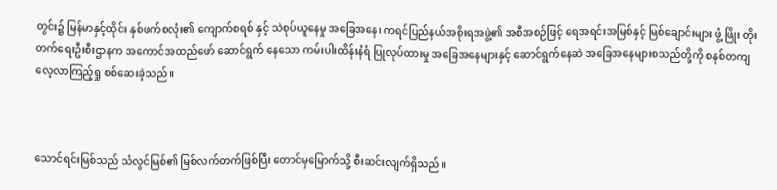တွင်း၌ မြန်မာနှင့်ထိုင်း နှစ်ဖက်စလုံး၏ ကျောက်စရစ် နှင့် သဲစုပ်ယူနေမှု အခြေအနေ၊ ကရင်ပြည်နယ်အစိုးရအဖွဲ့၏ အစီအစဉ်ဖြင့် ရေအရင်းအမြစ်နှင့် မြစ်ချောင်းများ ဖွံ့ ဖြိုး တိုးတက်ရေးဦးစီးဌာနက အကောင်အထည်ဖော် ဆောင်ရွက် နေသော ကမ်းပါးထိန်းနံရံ ပြုလုပ်ထားမှု အခြေအနေများနှင့် ဆောင်ရွက်နေဆဲ အခြေအနေများစသည်တို့ကို စနစ်တကျ လေ့လာကြည့်ရှု စစ်ဆေးခဲ့သည်။



သောင်ရင်းမြစ်သည် သံလွင်မြစ်၏ မြစ်လက်တက်ဖြစ်ပြီး တောင်မှမြောက်သို့ စီးဆင်းလျက်ရှိသည်။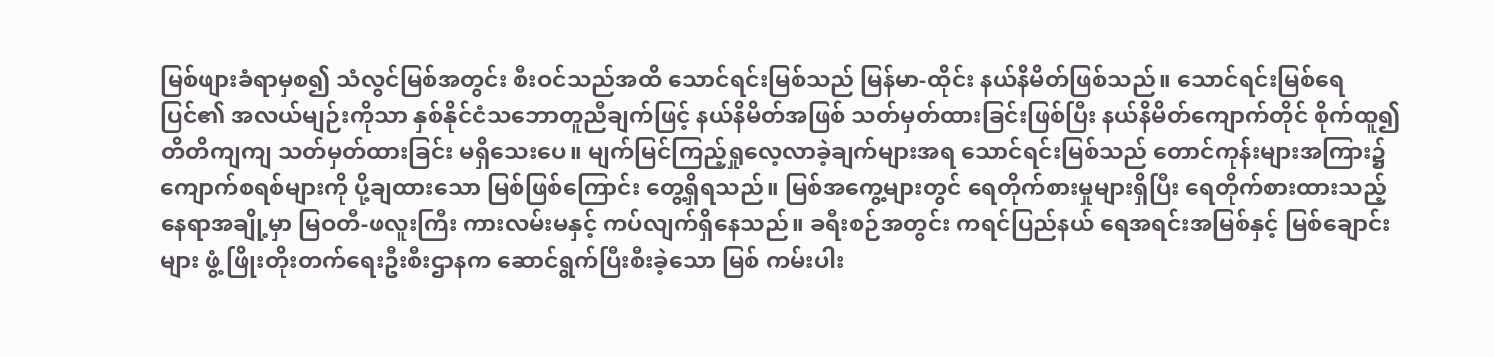မြစ်ဖျားခံရာမှစ၍ သံလွင်မြစ်အတွင်း စီးဝင်သည်အထိ သောင်ရင်းမြစ်သည် မြန်မာ-ထိုင်း နယ်နိမိတ်ဖြစ်သည်။ သောင်ရင်းမြစ်ရေပြင်၏ အလယ်မျဉ်းကိုသာ နှစ်နိုင်ငံသဘောတူညီချက်ဖြင့် နယ်နိမိတ်အဖြစ် သတ်မှတ်ထားခြင်းဖြစ်ပြီး နယ်နိမိတ်ကျောက်တိုင် စိုက်ထူ၍ တိတိကျကျ သတ်မှတ်ထားခြင်း မရှိသေးပေ။ မျက်မြင်ကြည့်ရှုလေ့လာခဲ့ချက်များအရ သောင်ရင်းမြစ်သည် တောင်ကုန်းများအကြား၌ ကျောက်စရစ်များကို ပို့ချထားသော မြစ်ဖြစ်ကြောင်း တွေ့ရှိရသည်။ မြစ်အကွေ့များတွင် ရေတိုက်စားမှုများရှိပြီး ရေတိုက်စားထားသည့် နေရာအချို့မှာ မြဝတီ-ဖလူးကြီး ကားလမ်းမနှင့် ကပ်လျက်ရှိနေသည်။ ခရီးစဉ်အတွင်း ကရင်ပြည်နယ် ရေအရင်းအမြစ်နှင့် မြစ်ချောင်းများ ဖွံ့ ဖြိုးတိုးတက်ရေးဦးစီးဌာနက ဆောင်ရွက်ပြီးစီးခဲ့သော မြစ် ကမ်းပါး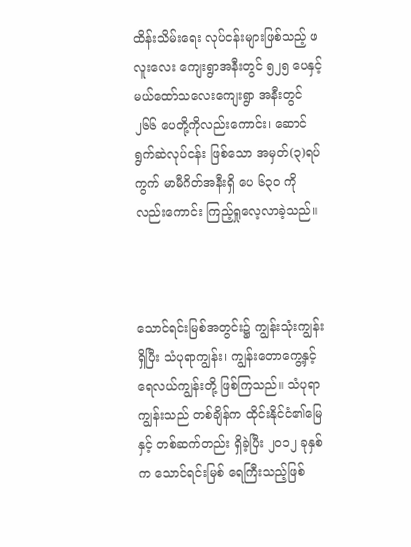ထိန်းသိမ်းရေး လုပ်ငန်းများဖြစ်သည့် ဖလူးလေး ကျေးရွာအနီးတွင် ၅၂၅ ပေနှင့် မယ်ထော်သလေးကျေးရွာ အနီးတွင် ၂၆၆ ပေတို့ကိုလည်းကောင်း၊ ဆောင်ရွက်ဆဲလုပ်ငန်း ဖြစ်သော အမှတ်(၃)ရပ်ကွက် မာမီဂိတ်အနီးရှိ ပေ ၆၃၀ ကို လည်းကောင်း ကြည့်ရှုလေ့လာခဲ့သည်။



သောင်ရင်းမြစ်အတွင်း၌ ကျွန်းသုံးကျွန်းရှိပြီး သံပုရာကျွန်း၊ ကျွန်းတောကွေ့နှင့် ရေလယ်ကျွန်းတို့ ဖြစ်ကြသည်။ သံပုရာ ကျွန်းသည် တစ်ချိန်က ထိုင်းနိုင်ငံ၏မြေနှင့် တစ်ဆက်တည်း ရှိခဲ့ပြီး ၂၀၁၂ ခုနှစ်က သောင်ရင်းမြစ် ရေကြီးသည့်ဖြစ်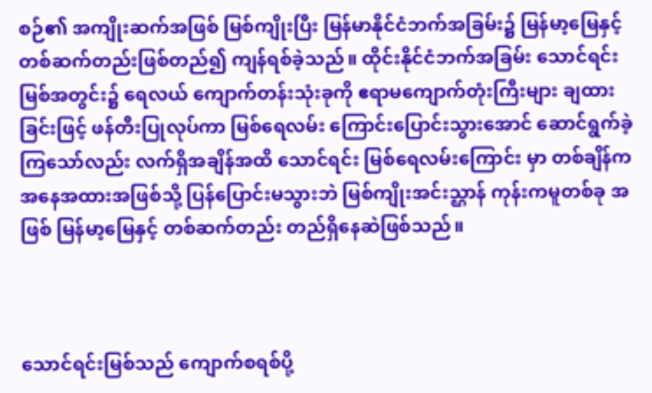စဉ်၏ အကျိုးဆက်အဖြစ် မြစ်ကျိုးပြီး မြန်မာနိုင်ငံဘက်အခြမ်း၌ မြန်မာ့မြေနှင့် တစ်ဆက်တည်းဖြစ်တည်၍ ကျန်ရစ်ခဲ့သည်။ ထိုင်းနိုင်ငံဘက်အခြမ်း သောင်ရင်းမြစ်အတွင်း၌ ရေလယ် ကျောက်တန်းသုံးခုကို ဧရာမကျောက်တုံးကြီးများ ချထားခြင်းဖြင့် ဖန်တီးပြုလုပ်ကာ မြစ်ရေလမ်း ကြောင်းပြောင်းသွားအောင် ဆောင်ရွက်ခဲ့ကြသော်လည်း လက်ရှိအချိန်အထိ သောင်ရင်း မြစ်ရေလမ်းကြောင်း မှာ တစ်ချိန်က အနေအထားအဖြစ်သို့ ပြန်ပြောင်းမသွားဘဲ မြစ်ကျိုးအင်းသ္ဌာန် ကုန်းကမူတစ်ခု အဖြစ် မြန်မာ့မြေနှင့် တစ်ဆက်တည်း တည်ရှိနေဆဲဖြစ်သည်။



သောင်ရင်းမြစ်သည် ကျောက်စရစ်ပို့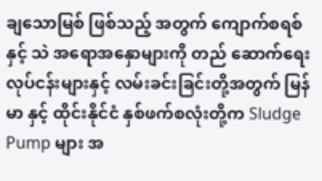ချသောမြစ် ဖြစ်သည့် အတွက် ကျောက်စရစ်နှင့် သဲ အရောအနှောများကို တည် ဆောက်ရေးလုပ်ငန်းများနှင့် လမ်းခင်းခြင်းတို့အတွက် မြန်မာ နှင့် ထိုင်းနိုင်ငံ နှစ်ဖက်စလုံးတို့က Sludge Pump များ အ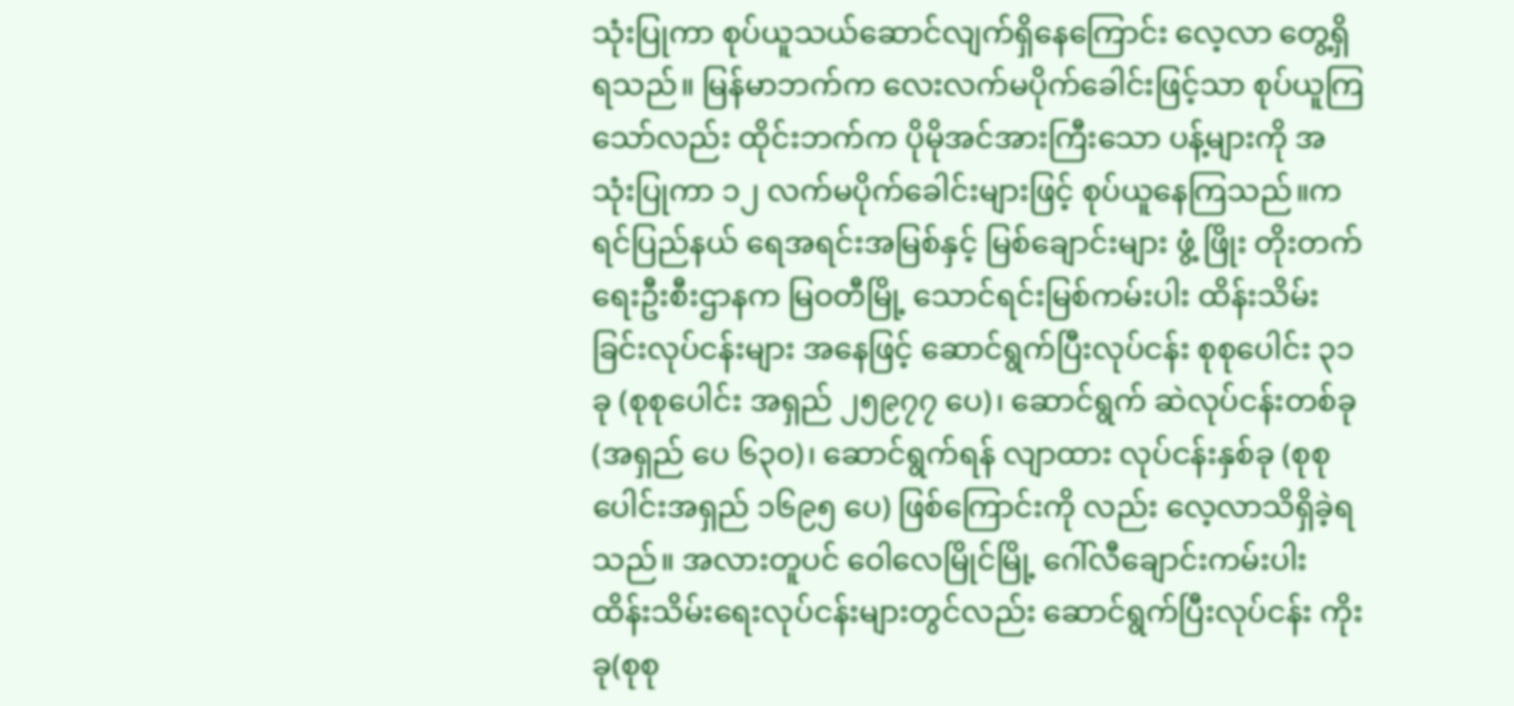သုံးပြုကာ စုပ်ယူသယ်ဆောင်လျက်ရှိနေကြောင်း လေ့လာ တွေ့ရှိရသည်။ မြန်မာဘက်က လေးလက်မပိုက်ခေါင်းဖြင့်သာ စုပ်ယူကြသော်လည်း ထိုင်းဘက်က ပိုမိုအင်အားကြီးသော ပန့်များကို အသုံးပြုကာ ၁၂ လက်မပိုက်ခေါင်းများဖြင့် စုပ်ယူနေကြသည်။ကရင်ပြည်နယ် ရေအရင်းအမြစ်နှင့် မြစ်ချောင်းများ ဖွံ့ ဖြိုး တိုးတက်ရေးဦးစီးဌာနက မြဝတီမြို့ သောင်ရင်းမြစ်ကမ်းပါး ထိန်းသိမ်းခြင်းလုပ်ငန်းများ အနေဖြင့် ဆောင်ရွက်ပြီးလုပ်ငန်း စုစုပေါင်း ၃၁ ခု (စုစုပေါင်း အရှည် ၂၅၉၇၇ ပေ)၊ ဆောင်ရွက် ဆဲလုပ်ငန်းတစ်ခု (အရှည် ပေ ၆၃၀)၊ ဆောင်ရွက်ရန် လျာထား လုပ်ငန်းနှစ်ခု (စုစုပေါင်းအရှည် ၁၆၉၅ ပေ) ဖြစ်ကြောင်းကို လည်း လေ့လာသိရှိခဲ့ရသည်။ အလားတူပင် ဝေါလေမြိုင်မြို့ ဂေါ်လီချောင်းကမ်းပါး ထိန်းသိမ်းရေးလုပ်ငန်းများတွင်လည်း ဆောင်ရွက်ပြီးလုပ်ငန်း ကိုးခု(စုစု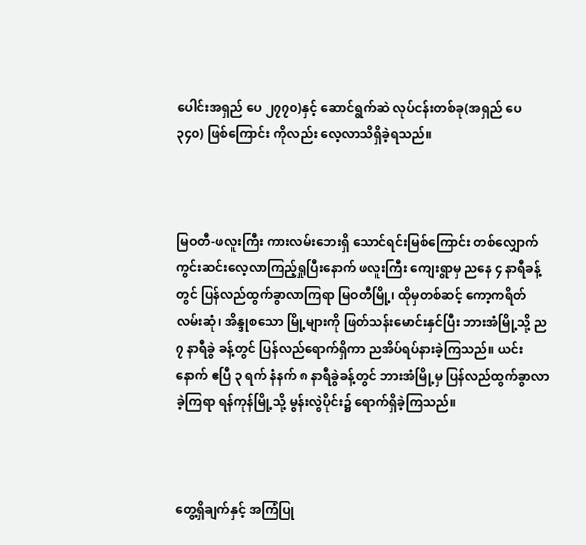ပေါင်းအရှည် ပေ ၂၇၇၀)နှင့် ဆောင်ရွက်ဆဲ လုပ်ငန်းတစ်ခု(အရှည် ပေ ၃၄၀) ဖြစ်ကြောင်း ကိုလည်း လေ့လာသိရှိခဲ့ရသည်။



မြဝတီ-ဖလူးကြီး ကားလမ်းဘေးရှိ သောင်ရင်းမြစ်ကြောင်း တစ်လျှောက် ကွင်းဆင်းလေ့လာကြည့်ရှုပြီးနောက် ဖလူးကြီး ကျေးရွာမှ ညနေ ၄ နာရီခန့်တွင် ပြန်လည်ထွက်ခွာလာကြရာ မြဝတီမြို့၊ ထိုမှတစ်ဆင့် ကော့ကရိတ်လမ်းဆုံ၊ အိန္ဒုစသော မြို့များကို ဖြတ်သန်းမောင်းနှင်ပြီး ဘားအံမြို့သို့ ည ၇ နာရီခွဲ ခန့်တွင် ပြန်လည်ရောက်ရှိကာ ညအိပ်ရပ်နားခဲ့ကြသည်။ ယင်းနောက် ဧပြီ ၃ ရက် နံနက် ၈ နာရီခွဲခန့်တွင် ဘားအံမြို့မှ ပြန်လည်ထွက်ခွာလာခဲ့ကြရာ ရန်ကုန်မြို့သို့ မွန်းလွဲပိုင်း၌ ရောက်ရှိခဲ့ကြသည်။



တွေ့ရှိချက်နှင့် အကြံပြု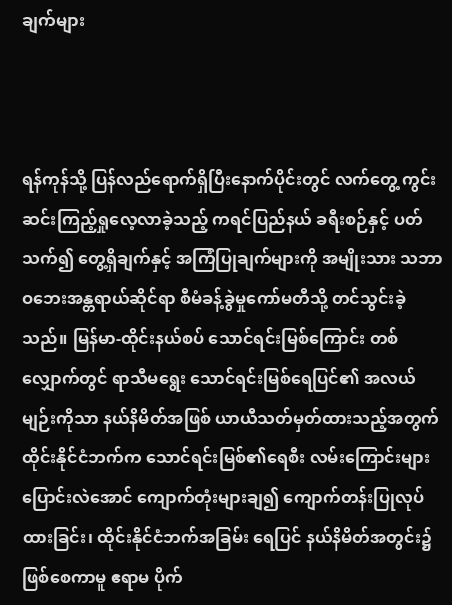ချက်များ



ရန်ကုန်သို့ ပြန်လည်ရောက်ရှိပြီးနောက်ပိုင်းတွင် လက်တွေ့ ကွင်းဆင်းကြည့်ရှုလေ့လာခဲ့သည့် ကရင်ပြည်နယ် ခရီးစဉ်နှင့် ပတ်သက်၍ တွေ့ရှိချက်နှင့် အကြံပြုချက်များကို အမျိုးသား သဘာဝဘေးအန္တရာယ်ဆိုင်ရာ စီမံခန့်ခွဲမှုကော်မတီသို့ တင်သွင်းခဲ့သည်။ မြန်မာ-ထိုင်းနယ်စပ် သောင်ရင်းမြစ်ကြောင်း တစ်လျှောက်တွင် ရာသီမရွေး သောင်ရင်းမြစ်ရေပြင်၏ အလယ်မျဉ်းကိုသာ နယ်နိမိတ်အဖြစ် ယာယီသတ်မှတ်ထားသည့်အတွက် ထိုင်းနိုင်ငံဘက်က သောင်ရင်းမြစ်၏ရေစီး လမ်းကြောင်းများ ပြောင်းလဲအောင် ကျောက်တုံးများချ၍ ကျောက်တန်းပြုလုပ်ထားခြင်း၊ ထိုင်းနိုင်ငံဘက်အခြမ်း ရေပြင် နယ်နိမိတ်အတွင်း၌ ဖြစ်စေကာမူ ဧရာမ ပိုက်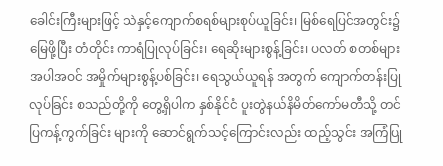ခေါင်းကြီးများဖြင့် သဲနှင့်ကျောက်စရစ်များစုပ်ယူခြင်း၊ မြစ်ရေပြင်အတွင်း၌ မြေဖို့ပြီး တံတိုင်း ကာရံပြုလုပ်ခြင်း၊ ရေဆိုးများစွန့်ခြင်း၊ ပလတ် စတစ်များ အပါအဝင် အမှိုက်များစွန့်ပစ်ခြင်း၊ ရေသွယ်ယူရန် အတွက် ကျောက်တန်းပြုလုပ်ခြင်း စသည်တို့ကို တွေ့ရှိပါက နှစ်နိုင်ငံ ပူးတွဲနယ်နိမိတ်ကော်မတီသို့ တင်ပြကန့်ကွက်ခြင်း များကို ဆောင်ရွက်သင့်ကြောင်းလည်း ထည့်သွင်း အကြံပြု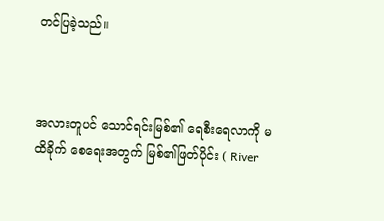တင်ပြခဲ့သည်။



အလားတူပင် သောင်ရင်းမြစ်၏ ရေစီးရေလာကို မထိခိုက် စေရေးအတွက် မြစ်၏ဖြတ်ပိုင်း ( River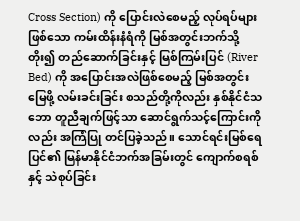Cross Section) ကို ပြောင်းလဲစေမည့် လုပ်ရပ်များဖြစ်သော ကမ်းထိန်းနံရံကို မြစ်အတွင်းဘက်သို့တိုး၍ တည်ဆောက်ခြင်းနှင့် မြစ်ကြမ်းပြင် (River Bed) ကို အပြောင်းအလဲဖြစ်စေမည့် မြစ်အတွင်း မြေဖို့ လမ်းခင်းခြင်း စသည်တို့ကိုလည်း နှစ်နိုင်ငံသဘော တူညီချက်ဖြင့်သာ ဆောင်ရွက်သင့်ကြောင်းကိုလည်း အကြံပြု တင်ပြခဲ့သည်။ သောင်ရင်းမြစ်ရေပြင်၏ မြန်မာနိုင်ငံဘက်အခြမ်းတွင် ကျောက်စရစ်နှင့် သဲစုပ်ခြင်း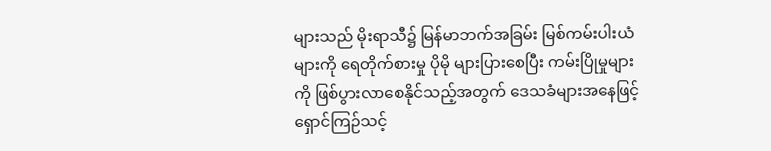များသည် မိုးရာသီ၌ မြန်မာဘက်အခြမ်း မြစ်ကမ်းပါးယံများကို ရေတိုက်စားမှု ပိုမို များပြားစေပြီး ကမ်းပြိုမှုများကို ဖြစ်ပွားလာစေနိုင်သည့်အတွက် ဒေသခံများအနေဖြင့် ရှောင်ကြဉ်သင့်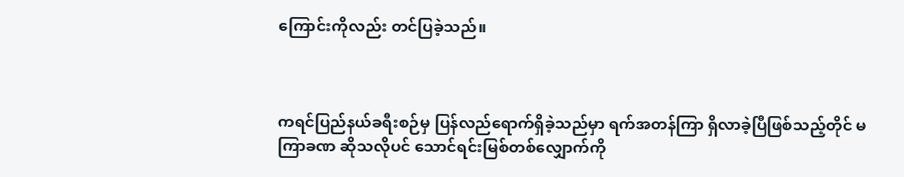ကြောင်းကိုလည်း တင်ပြခဲ့သည်။



ကရင်ပြည်နယ်ခရီးစဉ်မှ ပြန်လည်ရောက်ရှိခဲ့သည်မှာ ရက်အတန်ကြာ ရှိလာခဲ့ပြီဖြစ်သည့်တိုင် မကြာခဏ ဆိုသလိုပင် သောင်ရင်းမြစ်တစ်လျှောက်ကို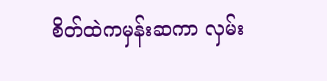စိတ်ထဲကမှန်းဆကာ လှမ်း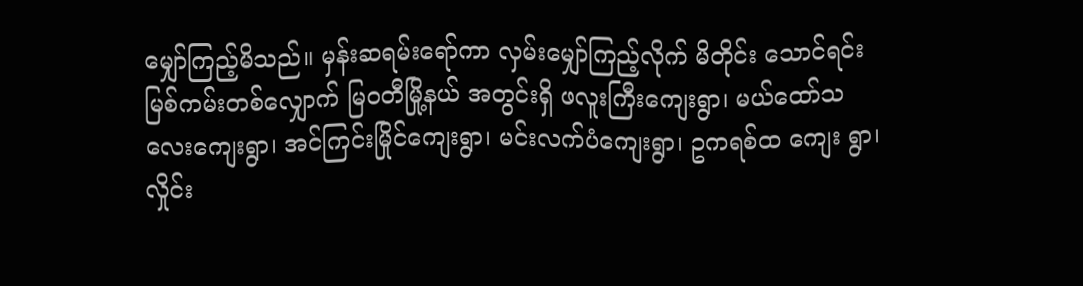မျှော်ကြည့်မိသည်။ မှန်းဆရမ်းရော်ကာ လှမ်းမျှော်ကြည့်လိုက် မိတိုင်း သောင်ရင်းမြစ်ကမ်းတစ်လျှောက် မြဝတီမြို့နယ် အတွင်းရှိ ဖလူးကြီးကျေးရွာ၊ မယ်ထော်သလေးကျေးရွာ၊ အင်ကြင်းမြိုင်ကျေးရွာ၊ မင်းလက်ပံကျေးရွာ၊ ဥကရစ်ထ ကျေး ရွာ၊ လှိုင်း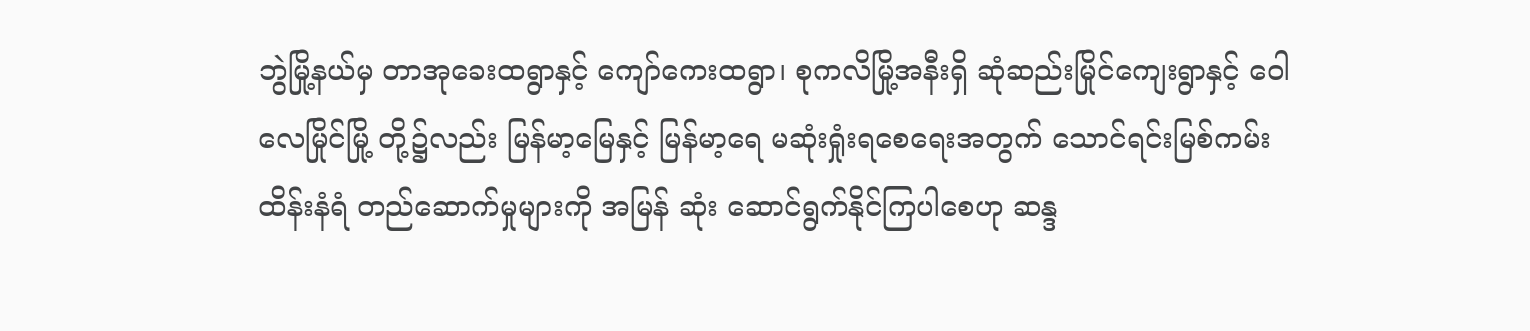ဘွဲမြို့နယ်မှ တာအုခေးထရွာနှင့် ကျော်ကေးထရွာ၊ စုကလိမြို့အနီးရှိ ဆုံဆည်းမြိုင်ကျေးရွာနှင့် ဝေါလေမြိုင်မြို့ တို့၌လည်း မြန်မာ့မြေနှင့် မြန်မာ့ရေ မဆုံးရှုံးရစေရေးအတွက် သောင်ရင်းမြစ်ကမ်းထိန်းနံရံ တည်ဆောက်မှုများကို အမြန် ဆုံး ဆောင်ရွက်နိုင်ကြပါစေဟု ဆန္ဒ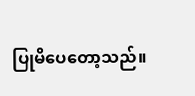ပြုမိပေတော့သည်။